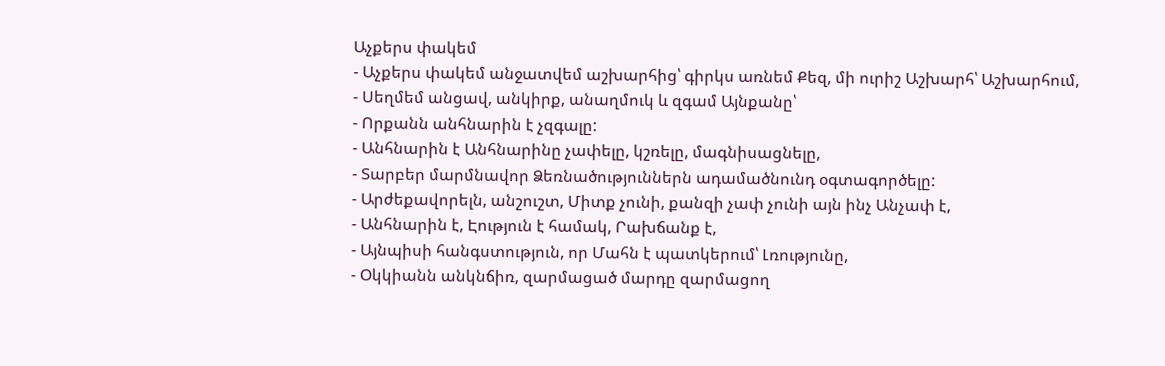Աչքերս փակեմ
- Աչքերս փակեմ անջատվեմ աշխարհից՝ գիրկս առնեմ Քեզ, մի ուրիշ Աշխարհ՝ Աշխարհում,
- Սեղմեմ անցավ, անկիրք, անաղմուկ և զգամ Այնքանը՝
- Որքանն անհնարին է չզգալը:
- Անհնարին է Անհնարինը չափելը, կշռելը, մագնիսացնելը,
- Տարբեր մարմնավոր Ձեռնածություններն ադամածնունդ օգտագործելը:
- Արժեքավորելն, անշուշտ, Միտք չունի, քանզի չափ չունի այն ինչ Անչափ է,
- Անհնարին է, Էություն է համակ, Րախճանք է,
- Այնպիսի հանգստություն, որ Մահն է պատկերում՝ Լռությունը,
- Օկկիանն անկնճիռ, զարմացած մարդը զարմացող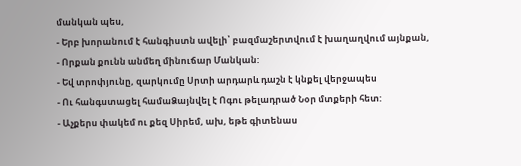մանկան պես,
- Երբ խորանում է հանգիստն ավելի՝ բազմաշերտվում է խաղաղվում այնքան,
- Որքան քունն անմեղ մինուճար Մանկան:
- Եվ տրոփյունը, զարկումը Սրտի արդարև դաշն է կնքել վերջապես
- Ու հանգստացել համաՁայնվել է Ոգու թելադրած Նօր մտքերի հետ:
- Աչքերս փակեմ ու քեզ Սիրեմ, ախ, եթե գիտենաս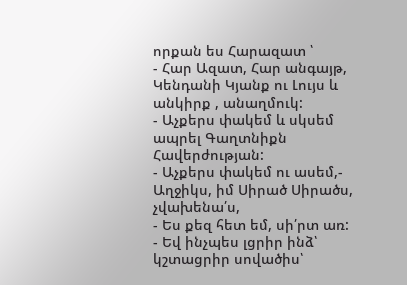որքան ես Հարազատ ՝
- Հար Ազատ, Հար անգայթ, Կենդանի Կյանք ու Լույս և անկիրք , անաղմուկ:
- Աչքերս փակեմ և սկսեմ ապրել Գաղտնիքն Հավերժության:
- Աչքերս փակեմ ու ասեմ,- Աղջիկս, իմ Սիրած Սիրածս, չվախենա՛ս,
- Ես քեզ հետ եմ, սի՛րտ առ:
- Եվ ինչպես լցրիր ինձ՝ կշտացրիր սովածիս՝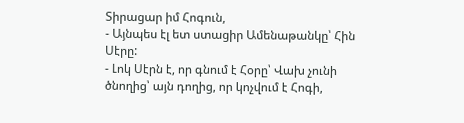Տիրացար իմ Հոգուն,
- Այնպես էլ ետ ստացիր Ամենաթանկը՝ Հին Սէրը:
- Լոկ Սէրն է, որ գնում է Հօրը՝ Վախ չունի ծնողից՝ այն դողից, որ կոչվում է Հոգի,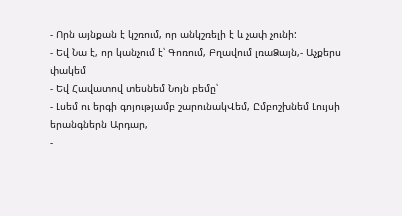- Որն այնքան է կշռում, որ անկշռելի է և չափ չունի:
- Եվ Նա է, որ կանչում է՝ Գոռում, Բղավում լռաՁայն,- Աչքերս փակեմ
- Եվ Հավատով տեսնեմ Նոյն բեմը՝
- Լսեմ ու երգի գոյությամբ շարունակՎեմ, Ըմբոշխնեմ Լույսի երանգներն Արդար,
-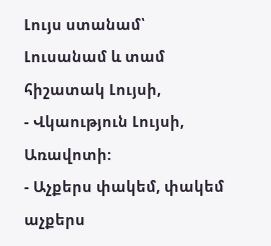Լույս ստանամ՝ Լուսանամ և տամ հիշատակ Լույսի,
- Վկաություն Լույսի, Առավոտի:
- Աչքերս փակեմ, փակեմ աչքերս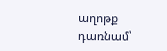աղոթք դառնամ՝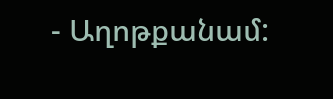- Աղոթքանամ: